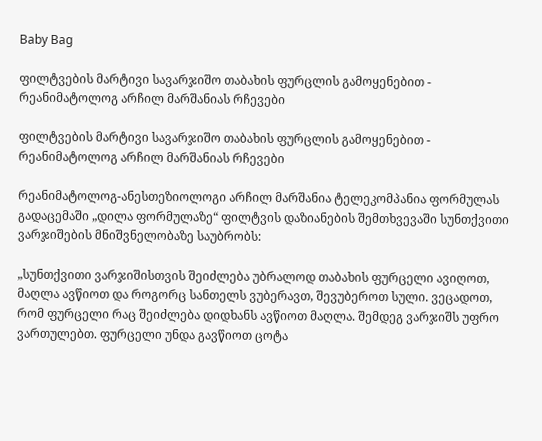Baby Bag

ფილტვების მარტივი სავარჯიშო თაბახის ფურცლის გამოყენებით - რეანიმატოლოგ არჩილ მარშანიას რჩევები

ფილტვების მარტივი სავარჯიშო თაბახის ფურცლის გამოყენებით - რეანიმატოლოგ არჩილ მარშანიას რჩევები

რეანიმატოლოგ-ანესთეზიოლოგი არჩილ მარშანია ტელეკომპანია ფორმულას გადაცემაში „დილა ფორმულაზე“ ფილტვის დაზიანების შემთხვევაში სუნთქვითი ვარჯიშების მნიშვნელობაზე საუბრობს:

„სუნთქვითი ვარჯიშისთვის შეიძლება უბრალოდ თაბახის ფურცელი ავიღოთ, მაღლა ავწიოთ და როგორც სანთელს ვუბერავთ, შევუბეროთ სული. ვეცადოთ, რომ ფურცელი რაც შეიძლება დიდხანს ავწიოთ მაღლა. შემდეგ ვარჯიშს უფრო ვართულებთ. ფურცელი უნდა გავწიოთ ცოტა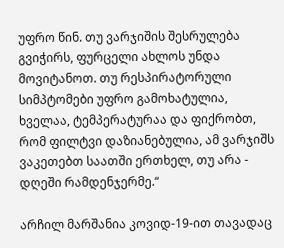უფრო წინ. თუ ვარჯიშის შესრულება გვიჭირს, ფურცელი ახლოს უნდა მოვიტანოთ. თუ რესპირატორული სიმპტომები უფრო გამოხატულია, ხველაა, ტემპერატურაა და ფიქრობთ, რომ ფილტვი დაზიანებულია, ამ ვარჯიშს ვაკეთებთ საათში ერთხელ, თუ არა - დღეში რამდენჯერმე.“

არჩილ მარშანია კოვიდ-19-ით თავადაც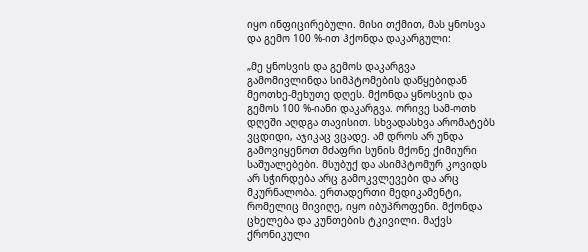იყო ინფიცირებული. მისი თქმით, მას ყნოსვა და გემო 100 %-ით ჰქონდა დაკარგული:

„მე ყნოსვის და გემოს დაკარგვა გამომივლინდა სიმპტომების დაწყებიდან მეოთხე-მეხუთე დღეს. მქონდა ყნოსვის და გემოს 100 %-იანი დაკარგვა. ორივე სამ-ოთხ დღეში აღდგა თავისით. სხვადასხვა არომატებს ვცდიდი, აჯიკაც ვცადე. ამ დროს არ უნდა გამოვიყენოთ მძაფრი სუნის მქონე ქიმიური საშუალებები. მსუბუქ და ასიმპტომურ კოვიდს არ სჭირდება არც გამოკვლევები და არც მკურნალობა. ერთადერთი მედიკამენტი, რომელიც მივიღე, იყო იბუპროფენი. მქონდა ცხელება და კუნთების ტკივილი. მაქვს ქრონიკული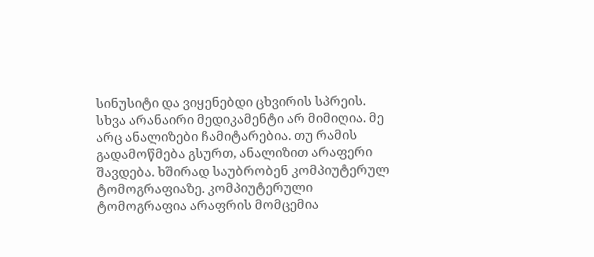სინუსიტი და ვიყენებდი ცხვირის სპრეის. სხვა არანაირი მედიკამენტი არ მიმიღია. მე არც ანალიზები ჩამიტარებია. თუ რამის გადამოწმება გსურთ, ანალიზით არაფერი შავდება. ხშირად საუბრობენ კომპიუტერულ ტომოგრაფიაზე. კომპიუტერული ტომოგრაფია არაფრის მომცემია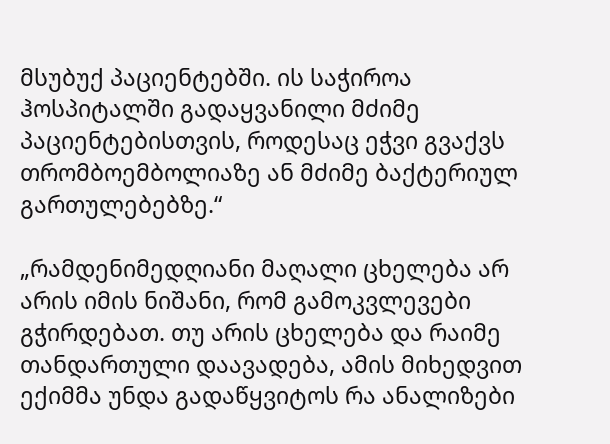მსუბუქ პაციენტებში. ის საჭიროა ჰოსპიტალში გადაყვანილი მძიმე პაციენტებისთვის, როდესაც ეჭვი გვაქვს თრომბოემბოლიაზე ან მძიმე ბაქტერიულ გართულებებზე.“

„რამდენიმედღიანი მაღალი ცხელება არ არის იმის ნიშანი, რომ გამოკვლევები გჭირდებათ. თუ არის ცხელება და რაიმე თანდართული დაავადება, ამის მიხედვით ექიმმა უნდა გადაწყვიტოს რა ანალიზები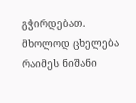გჭირდებათ. მხოლოდ ცხელება რაიმეს ნიშანი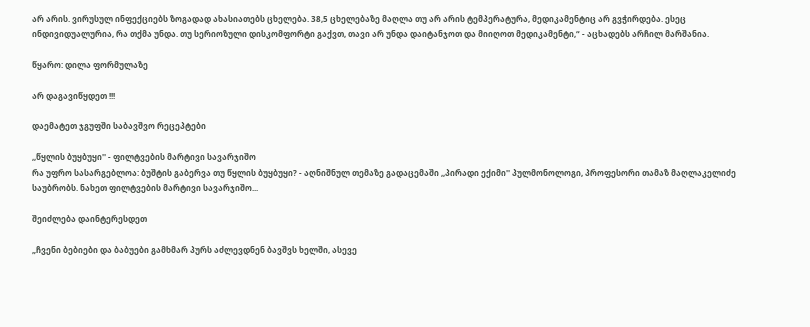არ არის. ვირუსულ ინფექციებს ზოგადად ახასიათებს ცხელება. 38,5 ცხელებაზე მაღლა თუ არ არის ტემპერატურა, მედიკამენტიც არ გვჭირდება. ესეც ინდივიდუალურია, რა თქმა უნდა. თუ სერიოზული დისკომფორტი გაქვთ, თავი არ უნდა დაიტანჯოთ და მიიღოთ მედიკამენტი,“ - აცხადებს არჩილ მარშანია.

წყარო: დილა ფორმულაზე

არ დაგავიწყდეთ !!!

დაემატეთ ჯგუფში საბავშვო რეცეპტები

,,წყლის ბუყბუყი'' - ფილტვების მარტივი სავარჯიშო
რა უფრო სასარგებლოა: ბუშტის გაბერვა თუ წყლის ბუყბუყი? - აღნიშნულ თემაზე გადაცემაში ,,პირადი ექიმი'' პულმონოლოგი, პროფესორი თამაზ მაღლაკელიძე საუბრობს. ნახეთ ფილტვების მარტივი სავარჯიშო...

შეიძლება დაინტერესდეთ

„ჩვენი ბებიები და ბაბუები გამხმარ პურს აძლევდნენ ბავშვს ხელში, ასევე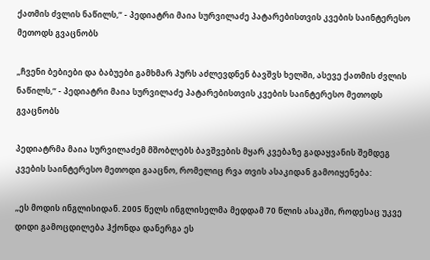ქათმის ძვლის ნაწილს,“ - პედიატრი მაია სურვილაძე პატარებისთვის კვების საინტერესო მეთოდს გვაცნობს

„ჩვენი ბებიები და ბაბუები გამხმარ პურს აძლევდნენ ბავშვს ხელში, ასევე ქათმის ძვლის ნაწილს,“ - პედიატრი მაია სურვილაძე პატარებისთვის კვების საინტერესო მეთოდს გვაცნობს

პედიატრმა მაია სურვილაძემ მშობლებს ბავშვების მყარ კვებაზე გადაყვანის შემდეგ კვების საინტერესო მეთოდი გააცნო, რომელიც რვა თვის ასაკიდან გამოიყენება:

„ეს მოდის ინგლისიდან. 2005 წელს ინგლისელმა მედდამ 70 წლის ასაკში, როდესაც უკვე დიდი გამოცდილება ჰქონდა დანერგა ეს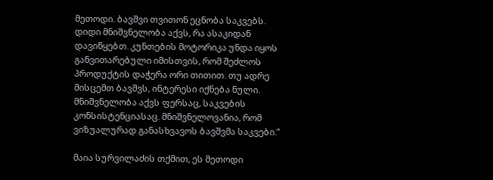მეთოდი. ბავშვი თვითონ ეცნობა საკვებს. დიდი მნიშვნელობა აქვს, რა ასაკიდან დავიწყებთ. კუნთების მოტორიკა უნდა იყოს განვითარებული იმისთვის, რომ შეძლოს პროდუქტის დაჭერა ორი თითით. თუ ადრე მისცემთ ბავშვს, ინტერესი იქნება ნული. მნიშვნელობა აქვს ფერსაც, საკვების კონსისტენციასაც. მნიშვნელოვანია, რომ ვიზუალურად განასხვავოს ბავშვმა საკვები.“

მაია სურვილაძის თქმით, ეს მეთოდი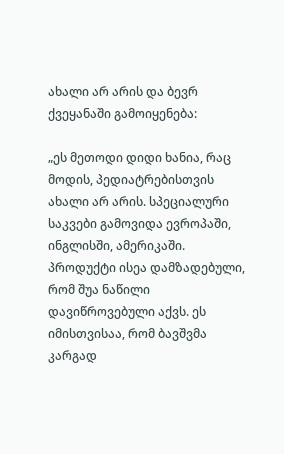ახალი არ არის და ბევრ ქვეყანაში გამოიყენება:

„ეს მეთოდი დიდი ხანია, რაც მოდის, პედიატრებისთვის ახალი არ არის. სპეციალური საკვები გამოვიდა ევროპაში, ინგლისში, ამერიკაში. პროდუქტი ისეა დამზადებული, რომ შუა ნაწილი დავიწროვებული აქვს. ეს იმისთვისაა, რომ ბავშვმა კარგად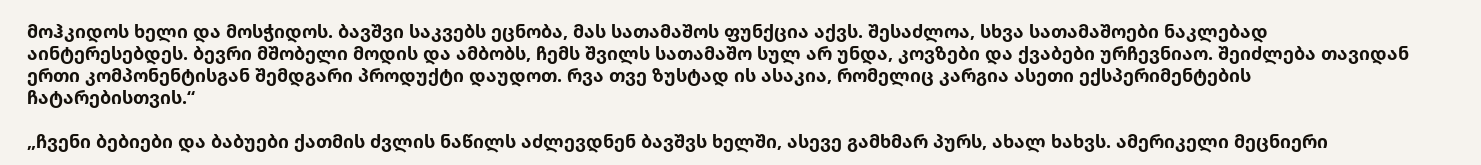მოჰკიდოს ხელი და მოსჭიდოს. ბავშვი საკვებს ეცნობა, მას სათამაშოს ფუნქცია აქვს. შესაძლოა, სხვა სათამაშოები ნაკლებად აინტერესებდეს. ბევრი მშობელი მოდის და ამბობს, ჩემს შვილს სათამაშო სულ არ უნდა, კოვზები და ქვაბები ურჩევნიაო. შეიძლება თავიდან ერთი კომპონენტისგან შემდგარი პროდუქტი დაუდოთ. რვა თვე ზუსტად ის ასაკია, რომელიც კარგია ასეთი ექსპერიმენტების ჩატარებისთვის.“

„ჩვენი ბებიები და ბაბუები ქათმის ძვლის ნაწილს აძლევდნენ ბავშვს ხელში, ასევე გამხმარ პურს, ახალ ხახვს. ამერიკელი მეცნიერი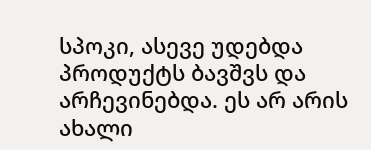სპოკი, ასევე უდებდა პროდუქტს ბავშვს და არჩევინებდა. ეს არ არის ახალი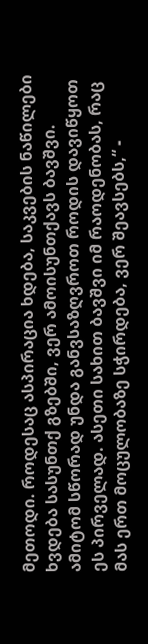მეთოდი. როდესაც ასპირაცია ხდება, საკვების ნაწილები ხვდება სასუნთქ გზებში, ვერ ამოისუნთქავს ბავშვი. ამიტომ სწორად უნდა განვსაზღვროთ როდის დავიწყოთ ეს პირველად. ასეთი სახით ბავშვი იმ რაოდენობას, რაც მას ერთ მოცულობაზე სჭირდება, ვერ შეავსებს,“ -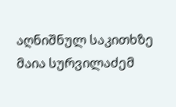აღნიშნულ საკითხზე მაია სურვილაძემ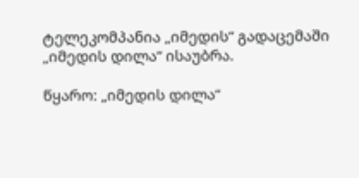ტელეკომპანია „იმედის“ გადაცემაში „იმედის დილა“ ისაუბრა.

წყარო: „იმედის დილა“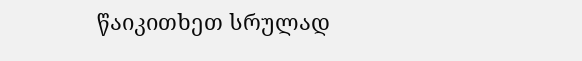წაიკითხეთ სრულად